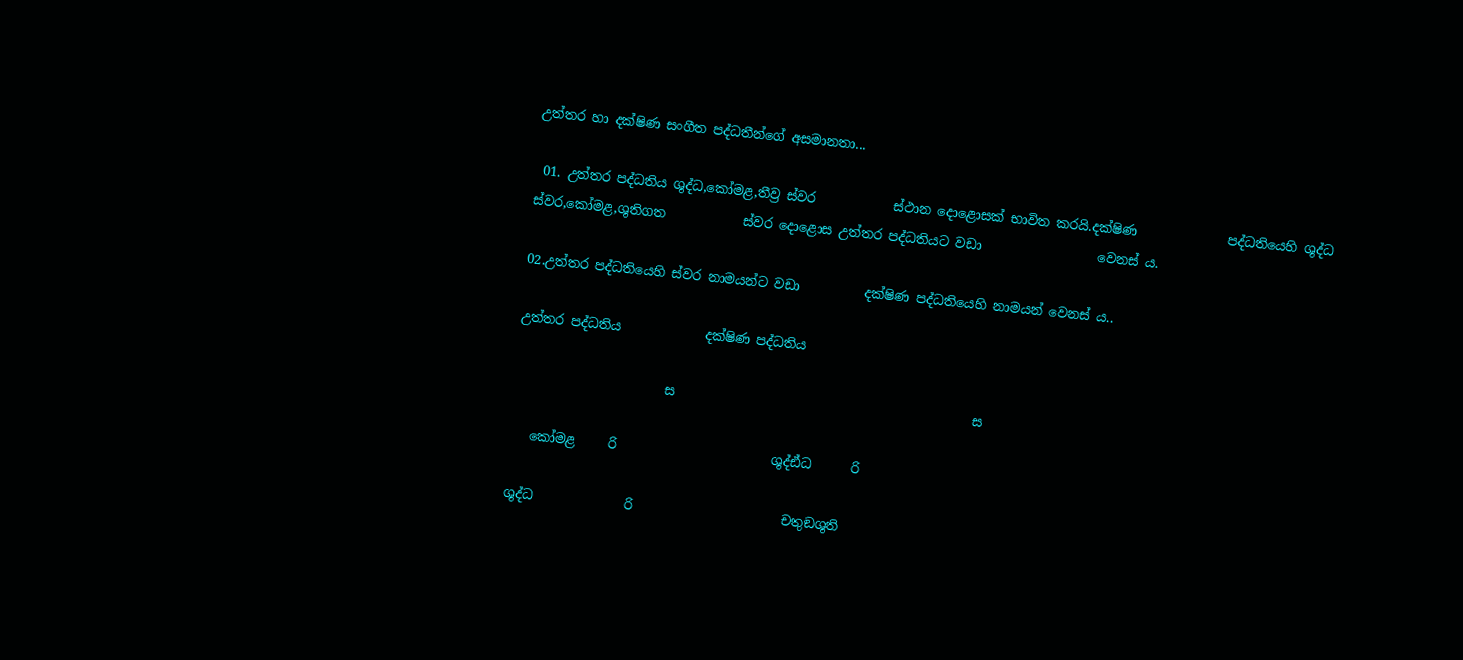උත්තර හා දක්ෂිණ සංගීත පද්ධතීන්ගේ අසමානතා...

 01. උත්තර පද්ධතිය ශුද්ධ,කෝමළ,තීව්‍ර ස්වර            ස්ථාන දොළොසක් භාවිත කරයි.දක්ෂිණ              පද්ධතියෙහි ශුද්ධ ස්වර,කෝමළ,ශුතිගත            ස්වර දොළොස උත්තර පද්ධතියට වඩා                  වෙනස් ය.

02.උත්තර පද්ධතියෙහි ස්වර නාමයන්ට වඩා          දක්ෂිණ පද්ධතියෙහි නාමයන් වෙනස් ය..

උත්තර පද්ධතිය             දක්ෂිණ පද්ධතිය

                       ස                                              ස

   කෝමළ     රි                        ශුද්ඪ්ධ      රි

ශුද්ධ              රි                       චතුඞශුති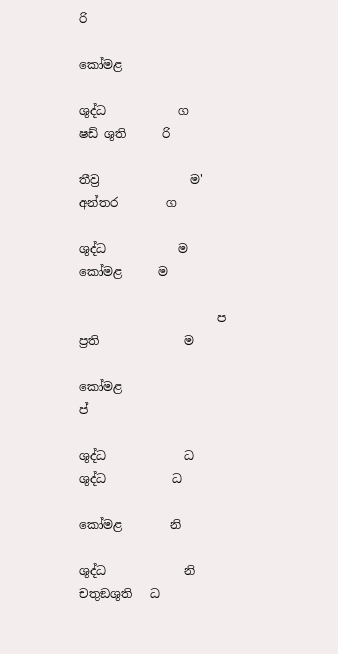රි

කෝමළ

ශුද්ධ            ග                        ෂඩ් ශුති      රි

තීව්‍ර               ම'                       අන්තර        ග

ශුද්ධ            ම                        කෝමළ      ම

                       ප                      ප්‍රති              ම

කෝමළ                                                   ප්

ශුද්ධ             ධ                      ශුද්ධ           ධ

කෝමළ        නි

ශුද්ධ             නි                     චතුඞශුති   ධ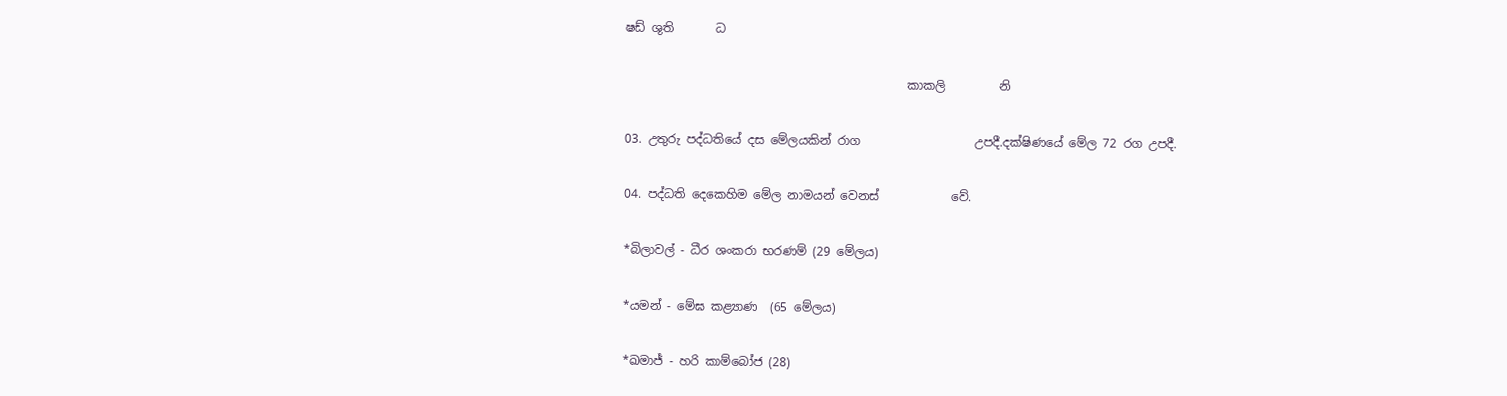ෂඩ් ශුති       ධ

                                               කාකලි         නි

03. උතුරු පද්ධතියේ දස මේලයකින් රාග                   උපදී.දක්ෂිණයේ මේල 72 රග උපදී.

04. පද්ධති දෙකෙහිම මේල නාමයන් වෙනස්            වේ.

*බිලාවල් - ධීර ශංකරා භරණම් (29 මේලය)

*යමන් - මේඝ කළ්‍යාණ  (65 මේලය)

*ඛමාජ් - හරි කාම්බෝජ (28)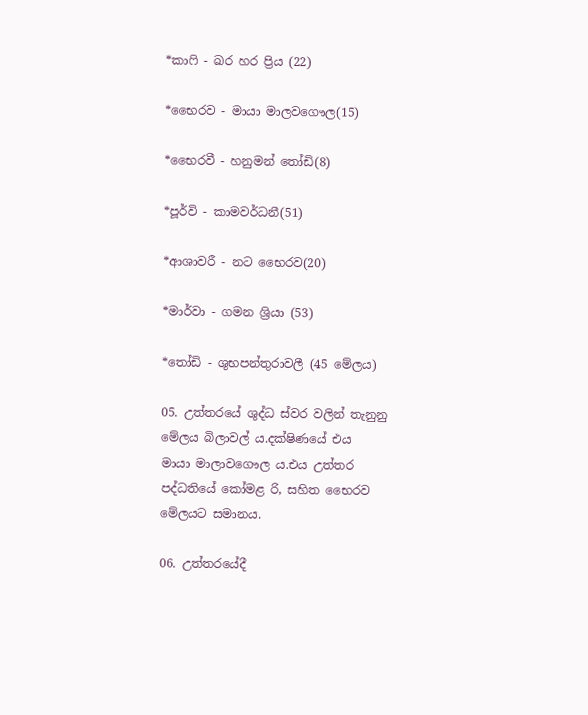*කාෆි - ඛර හර ප්‍රිය (22)

*භෛරව - මායා මාලවගෞල(15)

*භෛරවී - හනුමන් තෝඩි(8)

*පූර්වි - කාමවර්ධනී(51)

*ආශාවරී - නට භෛරව(20)

*මාර්වා - ගමන ශ්‍රියා (53)

*තෝඩි - ශුභපන්තුරාවලී (45 මේලය)

05. උත්තරයේ ශුද්ධ ස්වර වලින් තැනුනු                    මේලය බිලාවල්‍ ය.දක්ෂිණයේ එය                        මායා මාලාවගෞල ය.එය උත්තර                          පද්ධතියේ කෝමළ රි, සහිත භෛරව                මේලයට සමානය.

06. උත්තරයේදී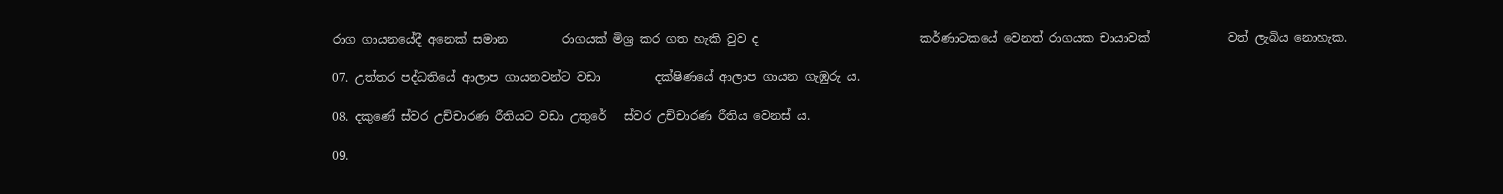රාග ගායනයේදී අනෙක් සමාන         රාගයක් මිශ්‍ර කර ගත හැකි වුව ද                           කර්ණාටකයේ වෙනත් රාගයක චායාවක්             වත් ලැබිය නොහැක.

07. උත්තර පද්ධතියේ ආලාප ගායනවන්ට වඩා         දක්ෂිණයේ ආලාප ගායන ගැඹුරු ය.

08. දකුණේ ස්වර උච්චාරණ රීතියට වඩා උතුරේ   ස්වර උච්චාරණ රීතිය වෙනස් ය.

09.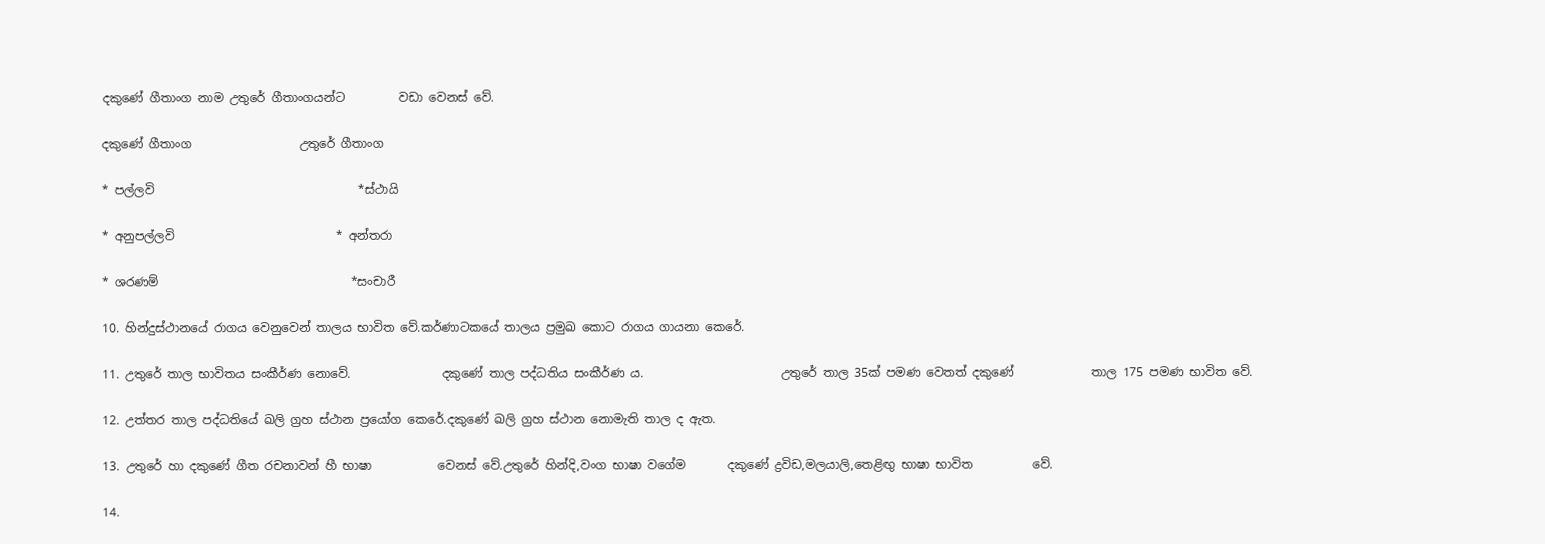දකුණේ ගීතාංග නාම උතුරේ ගීතාංගයන්ට         වඩා වෙනස් වේ.

දකුණේ ගීතාංග                  උතුරේ ගීතාංග

* පල්ලවි                                  *ස්ථායි

* අනුපල්ලවි                           * අන්තරා

* ශරණම්                                *සංචාරී

10. හින්දුස්ථානයේ රාගය වෙනුවෙන් තාලය භාවිත වේ.කර්ණාටකයේ තාලය ප්‍රමුඛ කොට රාගය ගායනා කෙරේ.

11. උතුරේ තාල භාවිතය සංකීර්ණ නොවේ.               දකුණේ තාල පද්ධතිය සංකීර්ණ ය.                       උතුරේ තාල 35ක් පමණ වෙතත් දකුණේ             තාල 175 පමණ භාවිත වේ.

12. උත්තර තාල පද්ධතියේ ඛලි ග්‍රහ ස්ථාන ප්‍රයෝග කෙරේ.දකුණේ ඛලි ග්‍රහ ස්ථාන නොමැති තාල ද ඇත.

13. උතුරේ හා දකුණේ ගීත රචනාවන් හී භාෂා           වෙනස් වේ.උතුරේ හින්දි,වංග භාෂා වගේම       දකුණේ ද්‍රවිඩ,මලයාලි,තෙළිඟු භාෂා භාවිත          වේ.

14.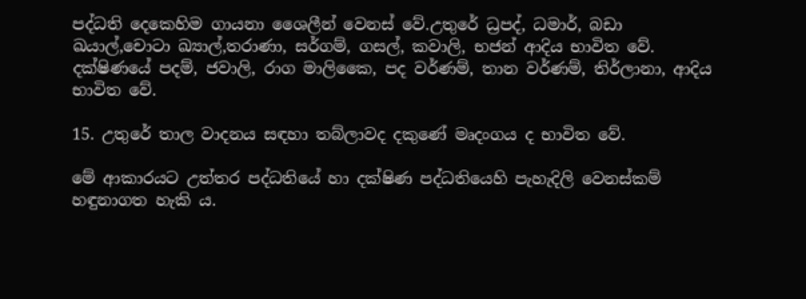පද්ධති දෙකෙහිම ගායනා ශෛලීන් වෙනස් වේ.උතුරේ ධ්‍රපද්, ධමාර්, බඩා ඛයාල්,චොටා ඛ්‍යාල්,තරාණා, සර්ගම්, ගසල්, කවාලි, භජන් ආදිය භාවිත වේ. දක්ෂිණයේ පදම්, ජවාලි, රාග මාලිකෛ, පද වර්ණම්, තාන වර්ණම්, තිර්ලානා, ආදිය භාවිත වේ.

15. උතුරේ තාල වාදනය සඳහා තබ්ලාවද දකුණේ මෘදංගය ද භාවිත වේ.

මේ ආකාරයට උත්තර පද්ධතියේ හා දක්ෂිණ පද්ධතියෙහි පැහැදිලි වෙනස්කම් හඳුනාගත හැකි ය.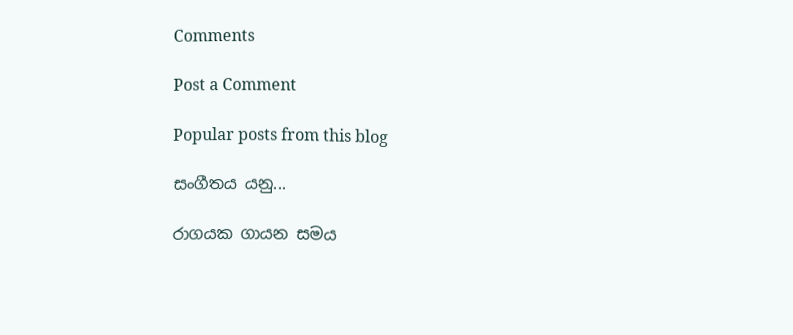Comments

Post a Comment

Popular posts from this blog

සංගීතය යනු...

රාගයක ගායන සමය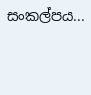සංකල්පය...